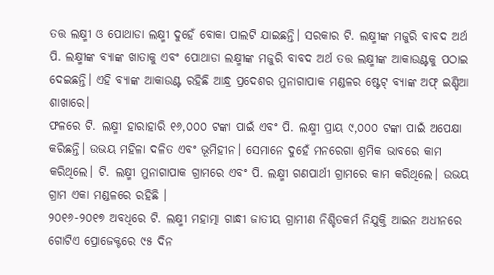ତତ୍ତ ଲକ୍ଷ୍ମୀ ଓ ପୋଥାଡା ଲକ୍ଷ୍ମୀ ଦୁହେଁ ବୋକା ପାଲଟି ଯାଇଛନ୍ତି। ସରକାର ଟି. ଲକ୍ଷ୍ମୀଙ୍କ ମଜୁରି ବାବଦ ଅର୍ଥ ପି. ଲକ୍ଷ୍ମୀଙ୍କ ବ୍ୟାଙ୍କ ଖାତାକୁ ଏବଂ ପୋଥାଡା ଲକ୍ଷ୍ମୀଙ୍କ ମଜୁରି ବାବଦ ଅର୍ଥ ତତ୍ତ ଲକ୍ଷ୍ମୀଙ୍କ ଆକାଉଣ୍ଟକୁ ପଠାଇ ଦେଇଛନ୍ତି। ଏହି ବ୍ୟାଙ୍କ ଆକାଉଣ୍ଟ ରହିଛି ଆନ୍ଧ୍ର ପ୍ରଦେଶର ମୁନାଗାପାକ ମଣ୍ଡଳର ଷ୍ଟେଟ୍ ବ୍ୟାଙ୍କ ଅଫ୍ ଇଣ୍ଡିଆ ଶାଖାରେ।
ଫଳରେ ଟି. ଲକ୍ଷ୍ମୀ ହାରାହାରି ୧୬,୦୦୦ ଟଙ୍କା ପାଇଁ ଏବଂ ପି. ଲକ୍ଷ୍ମୀ ପ୍ରାୟ ୯,୦୦୦ ଟଙ୍କା ପାଇଁ ଅପେକ୍ଷା କରିଛନ୍ତି। ଉଭୟ ମହିଳା ଦଳିତ ଏବଂ ଭୂମିହୀନ। ସେମାନେ ଦୁହେଁ ମନରେଗା ଶ୍ରମିକ ଭାବରେ କାମ କରିଥିଲେ। ଟି. ଲକ୍ଷ୍ମୀ ମୁନାଗାପାକ ଗ୍ରାମରେ ଏବଂ ପି. ଲକ୍ଷ୍ମୀ ଗଣପାର୍ଥୀ ଗ୍ରାମରେ କାମ କରିଥିଲେ। ଉଭୟ ଗ୍ରାମ ଏକା ମଣ୍ଡଳରେ ରହିଛି ।
୨୦୧୬-୨୦୧୭ ଅବଧିରେ ଟି. ଲକ୍ଷ୍ମୀ ମହାତ୍ମା ଗାନ୍ଧୀ ଜାତୀୟ ଗ୍ରାମୀଣ ନିଶ୍ଚିତକର୍ମ ନିଯୁକ୍ତି ଆଇନ ଅଧୀନରେ ଗୋଟିଏ ପ୍ରୋଜେକ୍ଟରେ ୯୫ ଦିନ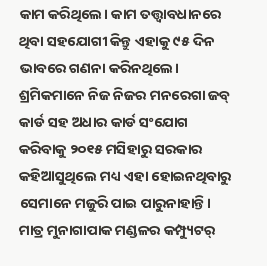କାମ କରିଥିଲେ। କାମ ତତ୍ତ୍ୱାବଧାନରେ ଥିବା ସହଯୋଗୀ କିନ୍ତୁ ଏହାକୁ ୯୫ ଦିନ ଭାବରେ ଗଣନା କରିନଥିଲେ। ଶ୍ରମିକମାନେ ନିଜ ନିଜର ମନରେଗା ଜବ୍ କାର୍ଡ ସହ ଅଧାର କାର୍ଡ ସଂଯୋଗ କରିବାକୁ ୨୦୧୫ ମସିହାରୁ ସରକାର କହିଆସୁଥିଲେ ମଧ୍ୟ ଏହା ହୋଇନଥିବାରୁ ସେମାନେ ମଜୁରି ପାଇ ପାରୁନାହାନ୍ତି।
ମାତ୍ର ମୁନାଗାପାକ ମଣ୍ଡଳର କମ୍ପ୍ୟୁଟର୍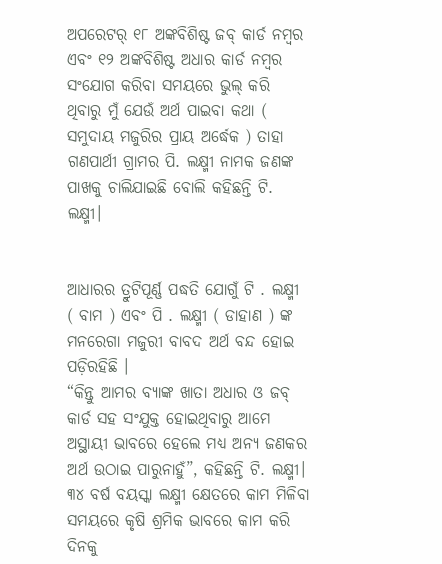ଅପରେଟର୍ ୧୮ ଅଙ୍କବିଶିଷ୍ଟ ଜବ୍ କାର୍ଡ ନମ୍ବର ଏବଂ ୧୨ ଅଙ୍କବିଶିଷ୍ଟ ଅଧାର କାର୍ଡ ନମ୍ବର ସଂଯୋଗ କରିବା ସମୟରେ ଭୁଲ୍ କରି ଥିବାରୁ ମୁଁ ଯେଉଁ ଅର୍ଥ ପାଇବା କଥା ( ସମୁଦାୟ ମଜୁରିର ପ୍ରାୟ ଅର୍ଦ୍ଧେକ ) ତାହା ଗଣପାର୍ଥୀ ଗ୍ରାମର ପି. ଲକ୍ଷ୍ମୀ ନାମକ ଜଣଙ୍କ ପାଖକୁ ଚାଲିଯାଇଛି ବୋଲି କହିଛନ୍ତି ଟି. ଲକ୍ଷ୍ମୀ।


ଆଧାରର ତ୍ରୁଟିପୂର୍ଣ୍ଣ ପଦ୍ଧତି ଯୋଗୁଁ ଟି . ଲକ୍ଷ୍ମୀ ( ବାମ ) ଏବଂ ପି . ଲକ୍ଷ୍ମୀ ( ଡାହାଣ ) ଙ୍କ ମନରେଗା ମଜୁରୀ ବାବଦ ଅର୍ଥ ବନ୍ଦ ହୋଇ ପଡ଼ିରହିଛି ।
“କିନ୍ତୁ ଆମର ବ୍ୟାଙ୍କ ଖାତା ଅଧାର ଓ ଜବ୍ କାର୍ଡ ସହ ସଂଯୁକ୍ତ ହୋଇଥିବାରୁ ଆମେ ଅସ୍ଥାୟୀ ଭାବରେ ହେଲେ ମଧ୍ୟ ଅନ୍ୟ ଜଣକର ଅର୍ଥ ଉଠାଇ ପାରୁନାହୁଁ”, କହିଛନ୍ତି ଟି. ଲକ୍ଷ୍ମୀ। ୩୪ ବର୍ଷ ବୟସ୍କା ଲକ୍ଷ୍ମୀ କ୍ଷେତରେ କାମ ମିଳିବା ସମୟରେ କୃଷି ଶ୍ରମିକ ଭାବରେ କାମ କରି ଦିନକୁ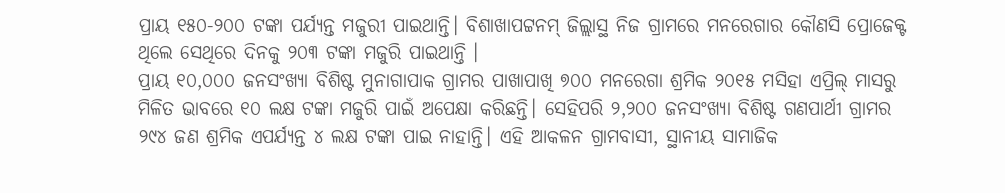ପ୍ରାୟ ୧୫୦-୨୦୦ ଟଙ୍କା ପର୍ଯ୍ୟନ୍ତ ମଜୁରୀ ପାଇଥାନ୍ତି। ବିଶାଖାପଟ୍ଟନମ୍ ଜିଲ୍ଲାସ୍ଥ ନିଜ ଗ୍ରାମରେ ମନରେଗାର କୌଣସି ପ୍ରୋଜେକ୍ଟ ଥିଲେ ସେଥିରେ ଦିନକୁ ୨୦୩ ଟଙ୍କା ମଜୁରି ପାଇଥାନ୍ତି ।
ପ୍ରାୟ ୧୦,୦୦୦ ଜନସଂଖ୍ୟା ବିଶିଷ୍ଟ ମୁନାଗାପାକ ଗ୍ରାମର ପାଖାପାଖି ୭୦୦ ମନରେଗା ଶ୍ରମିକ ୨୦୧୫ ମସିହା ଏପ୍ରିଲ୍ ମାସରୁ ମିଳିତ ଭାବରେ ୧୦ ଲକ୍ଷ ଟଙ୍କା ମଜୁରି ପାଇଁ ଅପେକ୍ଷା କରିଛନ୍ତି। ସେହିପରି ୨,୨୦୦ ଜନସଂଖ୍ୟା ବିଶିଷ୍ଟ ଗଣପାର୍ଥୀ ଗ୍ରାମର ୨୯୪ ଜଣ ଶ୍ରମିକ ଏପର୍ଯ୍ୟନ୍ତ ୪ ଲକ୍ଷ ଟଙ୍କା ପାଇ ନାହାନ୍ତି। ଏହି ଆକଳନ ଗ୍ରାମବାସୀ, ସ୍ଥାନୀୟ ସାମାଜିକ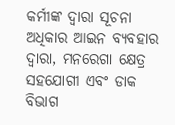କର୍ମୀଙ୍କ ଦ୍ୱାରା ସୂଚନା ଅଧିକାର ଆଇନ ବ୍ୟବହାର ଦ୍ୱାରା, ମନରେଗା କ୍ଷେତ୍ର ସହଯୋଗୀ ଏବଂ ଡାକ ବିଭାଗ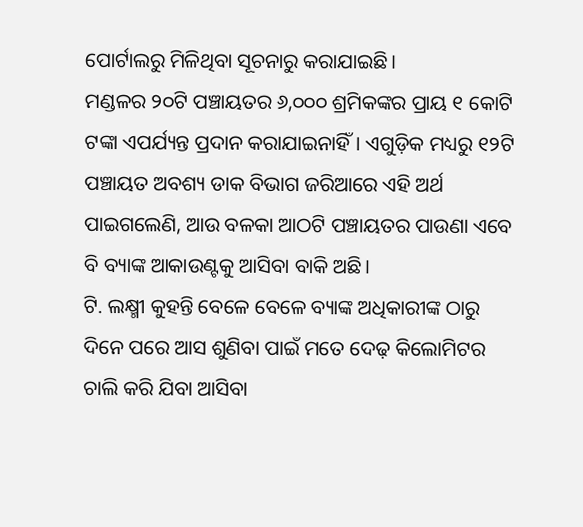ପୋର୍ଟାଲରୁ ମିଳିଥିବା ସୂଚନାରୁ କରାଯାଇଛି।
ମଣ୍ଡଳର ୨୦ଟି ପଞ୍ଚାୟତର ୬,୦୦୦ ଶ୍ରମିକଙ୍କର ପ୍ରାୟ ୧ କୋଟି ଟଙ୍କା ଏପର୍ଯ୍ୟନ୍ତ ପ୍ରଦାନ କରାଯାଇନାହିଁ। ଏଗୁଡ଼ିକ ମଧ୍ୟରୁ ୧୨ଟି ପଞ୍ଚାୟତ ଅବଶ୍ୟ ଡାକ ବିଭାଗ ଜରିଆରେ ଏହି ଅର୍ଥ ପାଇଗଲେଣି, ଆଉ ବଳକା ଆଠଟି ପଞ୍ଚାୟତର ପାଉଣା ଏବେ ବି ବ୍ୟାଙ୍କ ଆକାଉଣ୍ଟକୁ ଆସିବା ବାକି ଅଛି।
ଟି. ଲକ୍ଷ୍ମୀ କୁହନ୍ତି ବେଳେ ବେଳେ ବ୍ୟାଙ୍କ ଅଧିକାରୀଙ୍କ ଠାରୁ ଦିନେ ପରେ ଆସ ଶୁଣିବା ପାଇଁ ମତେ ଦେଢ଼ କିଲୋମିଟର ଚାଲି କରି ଯିବା ଆସିବା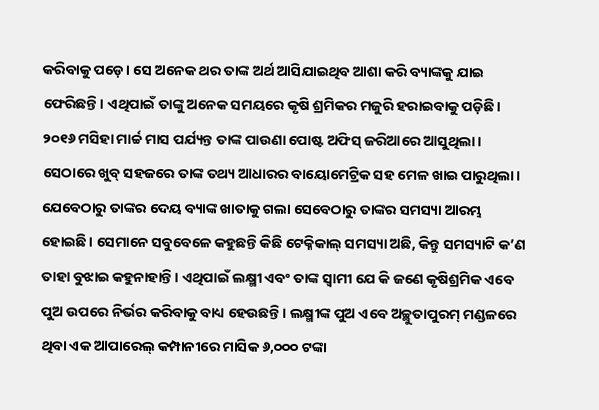କରିବାକୁ ପଡ଼େ। ସେ ଅନେକ ଥର ତାଙ୍କ ଅର୍ଥ ଆସିଯାଇଥିବ ଆଶା କରି ବ୍ୟାଙ୍କକୁ ଯାଇ ଫେରିଛନ୍ତି। ଏଥିପାଇଁ ତାଙ୍କୁ ଅନେକ ସମୟରେ କୃଷି ଶ୍ରମିକର ମଜୁରି ହରାଇବାକୁ ପଡ଼ିଛି। ୨୦୧୬ ମସିହା ମାର୍ଚ୍ଚ ମାସ ପର୍ଯ୍ୟନ୍ତ ତାଙ୍କ ପାଉଣା ପୋଷ୍ଟ ଅଫିସ୍ ଜରିଆରେ ଆସୁଥିଲା। ସେଠାରେ ଖୁବ୍ ସହଜରେ ତାଙ୍କ ତଥ୍ୟ ଆଧାରର ବାୟୋମେଟ୍ରିକ ସହ ମେଳ ଖାଇ ପାରୁଥିଲା। ଯେବେଠାରୁ ତାଙ୍କର ଦେୟ ବ୍ୟାଙ୍କ ଖାତାକୁ ଗଲା ସେବେଠାରୁ ତାଙ୍କର ସମସ୍ୟା ଆରମ୍ଭ ହୋଇଛି। ସେମାନେ ସବୁବେଳେ କହୁଛନ୍ତି କିଛି ଟେକ୍ନିକାଲ୍ ସମସ୍ୟା ଅଛି, କିନ୍ତୁ ସମସ୍ୟାଟି କ’ଣ ତାହା ବୁଝାଇ କହୁନାହାନ୍ତି। ଏଥିପାଇଁ ଲକ୍ଷ୍ମୀ ଏବଂ ତାଙ୍କ ସ୍ୱାମୀ ଯେ କି ଜଣେ କୃଷିଶ୍ରମିକ ଏବେ ପୁଅ ଉପରେ ନିର୍ଭର କରିବାକୁ ବାଧ୍ୟ ହେଉଛନ୍ତି। ଲକ୍ଷ୍ମୀଙ୍କ ପୁଅ ଏବେ ଅଚ୍ଛୁତାପୁରମ୍ ମଣ୍ଡଳରେ ଥିବା ଏକ ଆପାରେଲ୍ କମ୍ପାନୀରେ ମାସିକ ୬,୦୦୦ ଟଙ୍କା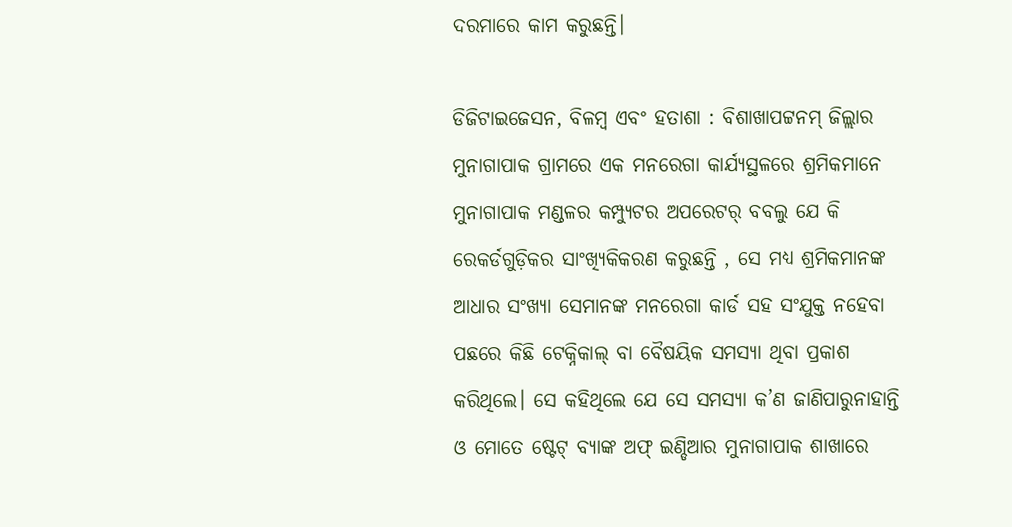ଦରମାରେ କାମ କରୁଛନ୍ତି।

ଡିଜିଟାଇଜେସନ, ବିଳମ୍ବ ଏବଂ ହତାଶା : ବିଶାଖାପଟ୍ଟନମ୍ ଜିଲ୍ଲାର ମୁନାଗାପାକ ଗ୍ରାମରେ ଏକ ମନରେଗା କାର୍ଯ୍ୟସ୍ଥଳରେ ଶ୍ରମିକମାନେ
ମୁନାଗାପାକ ମଣ୍ଡଳର କମ୍ପ୍ୟୁଟର ଅପରେଟର୍ ବବଲୁ ଯେ କି ରେକର୍ଡଗୁଡ଼ିକର ସାଂଖ୍ୟିକିକରଣ କରୁଛନ୍ତି , ସେ ମଧ୍ୟ ଶ୍ରମିକମାନଙ୍କ ଆଧାର ସଂଖ୍ୟା ସେମାନଙ୍କ ମନରେଗା କାର୍ଡ ସହ ସଂଯୁକ୍ତ ନହେବା ପଛରେ କିଛି ଟେକ୍ନିକାଲ୍ ବା ବୈଷୟିକ ସମସ୍ୟା ଥିବା ପ୍ରକାଶ କରିଥିଲେ। ସେ କହିଥିଲେ ଯେ ସେ ସମସ୍ୟା କ’ଣ ଜାଣିପାରୁନାହାନ୍ତି ଓ ମୋତେ ଷ୍ଟେଟ୍ ବ୍ୟାଙ୍କ ଅଫ୍ ଇଣ୍ଡିଆର ମୁନାଗାପାକ ଶାଖାରେ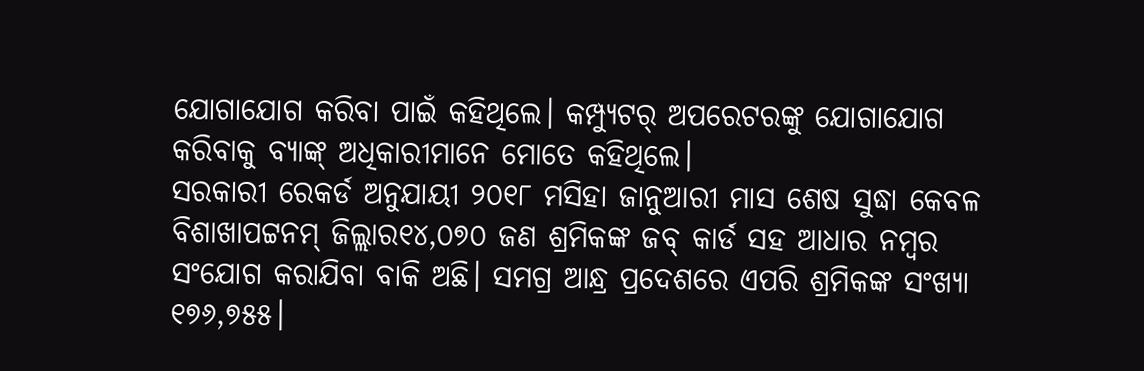ଯୋଗାଯୋଗ କରିବା ପାଇଁ କହିଥିଲେ। କମ୍ପ୍ୟୁଟର୍ ଅପରେଟରଙ୍କୁ ଯୋଗାଯୋଗ କରିବାକୁ ବ୍ୟାଙ୍କ୍ ଅଧିକାରୀମାନେ ମୋତେ କହିଥିଲେ।
ସରକାରୀ ରେକର୍ଡ ଅନୁଯାୟୀ ୨୦୧୮ ମସିହା ଜାନୁଆରୀ ମାସ ଶେଷ ସୁଦ୍ଧା କେବଳ ବିଶାଖାପଟ୍ଟନମ୍ ଜିଲ୍ଲାର୧୪,୦୭୦ ଜଣ ଶ୍ରମିକଙ୍କ ଜବ୍ କାର୍ଡ ସହ ଆଧାର ନମ୍ବର ସଂଯୋଗ କରାଯିବା ବାକି ଅଛି। ସମଗ୍ର ଆନ୍ଧ୍ର ପ୍ରଦେଶରେ ଏପରି ଶ୍ରମିକଙ୍କ ସଂଖ୍ୟା ୧୭୬,୭୫୫।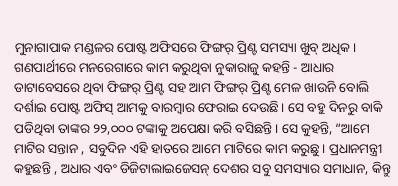ମୁନାଗାପାକ ମଣ୍ଡଳର ପୋଷ୍ଟ ଅଫିସରେ ଫିଙ୍ଗର୍ ପ୍ରିଣ୍ଟ ସମସ୍ୟା ଖୁବ୍ ଅଧିକ। ଗଣପାର୍ଥୀରେ ମନରେଗାରେ କାମ କରୁଥିବା ନୁକାରାଜୁ କହନ୍ତି - ଆଧାର ଡାଟାବେସରେ ଥିବା ଫିଙ୍ଗର୍ ପ୍ରିଣ୍ଟ ସହ ଆମ ଫିଙ୍ଗର୍ ପ୍ରିଣ୍ଟ ମେଳ ଖାଉନି ବୋଲି ଦର୍ଶାଇ ପୋଷ୍ଟ ଅଫିସ୍ ଆମକୁ ବାରମ୍ବାର ଫେରାଇ ଦେଉଛି। ସେ ବହୁ ଦିନରୁ ବାକି ପଡିଥିବା ତାଙ୍କର ୨୨,୦୦୦ ଟଙ୍କାକୁ ଅପେକ୍ଷା କରି ବସିଛନ୍ତି। ସେ କୁହନ୍ତି, “ଆମେ ମାଟିର ସନ୍ତାନ , ସବୁଦିନ ଏହି ହାତରେ ଆମେ ମାଟିରେ କାମ କରୁଛୁ। ପ୍ରଧାନମନ୍ତ୍ରୀ କହୁଛନ୍ତି , ଅଧାର ଏବଂ ଡିଜିଟାଲାଇଜେସନ୍ ଦେଶର ସବୁ ସମସ୍ୟାର ସମାଧାନ, କିନ୍ତୁ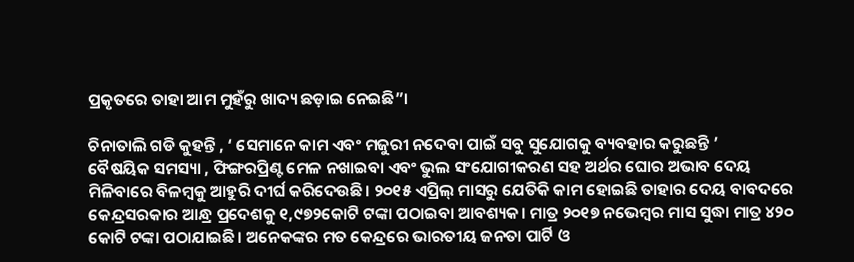ପ୍ରକୃତରେ ତାହା ଆମ ମୁହଁରୁ ଖାଦ୍ୟ ଛଡ଼ାଇ ନେଇଛି”।

ଚିନାତାଲି ଗଡି କୁହନ୍ତି , ‘ ସେମାନେ କାମ ଏବଂ ମଜୁରୀ ନଦେବା ପାଇଁ ସବୁ ସୁଯୋଗକୁ ବ୍ୟବହାର କରୁଛନ୍ତି ’
ବୈଷୟିକ ସମସ୍ୟା , ଫିଙ୍ଗରପ୍ରିଣ୍ଟ ମେଳ ନଖାଇବା ଏବଂ ଭୁଲ ସଂଯୋଗୀକରଣ ସହ ଅର୍ଥର ଘୋର ଅଭାବ ଦେୟ ମିଳିବାରେ ବିଳମ୍ବକୁ ଆହୁରି ଦୀର୍ଘ କରିଦେଉଛି। ୨୦୧୫ ଏପ୍ରିଲ୍ ମାସରୁ ଯେତିକି କାମ ହୋଇଛି ତାହାର ଦେୟ ବାବଦରେ କେନ୍ଦ୍ରସରକାର ଆନ୍ଧ୍ର ପ୍ରଦେଶକୁ ୧,୯୭୨କୋଟି ଟଙ୍କା ପଠାଇବା ଆବଶ୍ୟକ। ମାତ୍ର ୨୦୧୭ ନଭେମ୍ବର ମାସ ସୁଦ୍ଧା ମାତ୍ର ୪୨୦ କୋଟି ଟଙ୍କା ପଠାଯାଇଛି। ଅନେକଙ୍କର ମତ କେନ୍ଦ୍ରରେ ଭାରତୀୟ ଜନତା ପାର୍ଟି ଓ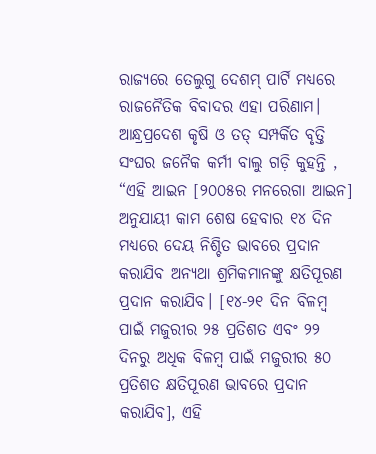ରାଜ୍ୟରେ ତେଲୁଗୁ ଦେଶମ୍ ପାର୍ଟି ମଧ୍ୟରେ ରାଜନୈତିକ ବିବାଦର ଏହା ପରିଣାମ।
ଆନ୍ଧ୍ରପ୍ରଦେଶ କୃଷି ଓ ତତ୍ ସମ୍ପର୍କିତ ବୃତ୍ତି ସଂଘର ଜନୈକ କର୍ମୀ ବାଲୁ ଗଡ଼ି କୁହନ୍ତି , “ଏହି ଆଇନ [୨୦୦୫ର ମନରେଗା ଆଇନ] ଅନୁଯାୟୀ କାମ ଶେଷ ହେବାର ୧୪ ଦିନ ମଧ୍ୟରେ ଦେୟ ନିଶ୍ଚିତ ଭାବରେ ପ୍ରଦାନ କରାଯିବ ଅନ୍ୟଥା ଶ୍ରମିକମାନଙ୍କୁ କ୍ଷତିପୂରଣ ପ୍ରଦାନ କରାଯିବ। [୧୪-୨୧ ଦିନ ବିଳମ୍ବ ପାଇଁ ମଜୁରୀର ୨୫ ପ୍ରତିଶତ ଏବଂ ୨୨ ଦିନରୁ ଅଧିକ ବିଳମ୍ବ ପାଇଁ ମଜୁରୀର ୫୦ ପ୍ରତିଶତ କ୍ଷତିପୂରଣ ଭାବରେ ପ୍ରଦାନ କରାଯିବ], ଏହି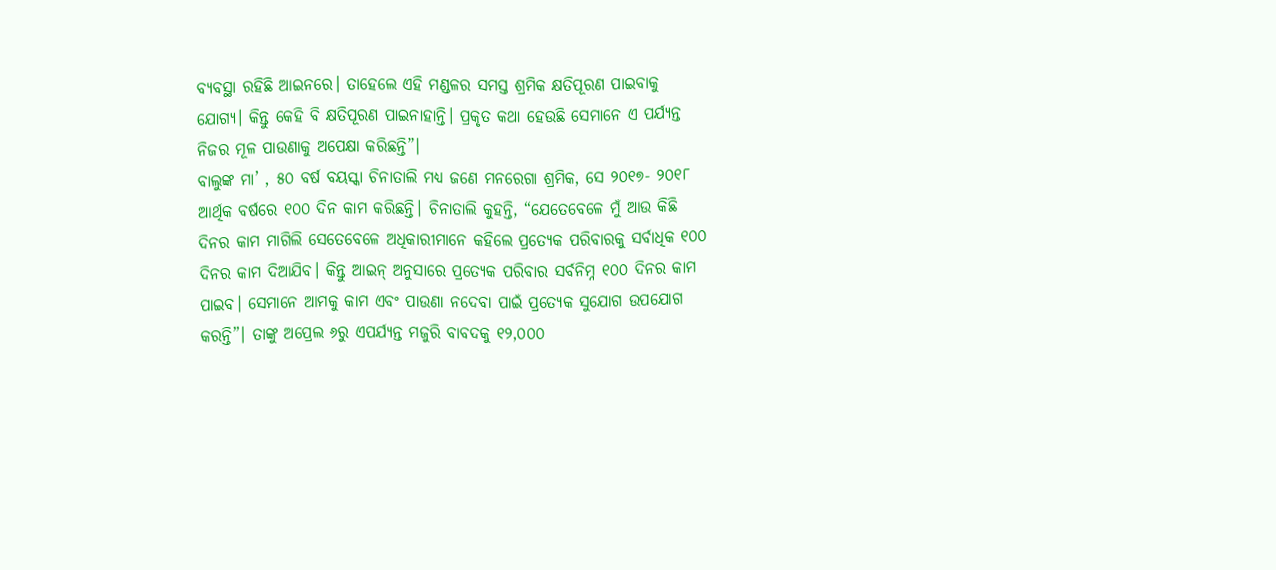ବ୍ୟବସ୍ଥା ରହିଛି ଆଇନରେ। ତାହେଲେ ଏହି ମଣ୍ଡଳର ସମସ୍ତ ଶ୍ରମିକ କ୍ଷତିପୂରଣ ପାଇବାକୁ ଯୋଗ୍ୟ। କିନ୍ତୁ କେହି ବି କ୍ଷତିପୂରଣ ପାଇନାହାନ୍ତି। ପ୍ରକୃତ କଥା ହେଉଛି ସେମାନେ ଏ ପର୍ଯ୍ୟନ୍ତ ନିଜର ମୂଳ ପାଉଣାକୁ ଅପେକ୍ଷା କରିଛନ୍ତି”।
ବାଲୁଙ୍କ ମା’ , ୫୦ ବର୍ଷ ବୟସ୍କା ଚିନାତାଲି ମଧ୍ୟ ଜଣେ ମନରେଗା ଶ୍ରମିକ, ସେ ୨୦୧୭- ୨୦୧୮ ଆର୍ଥିକ ବର୍ଷରେ ୧୦୦ ଦିନ କାମ କରିଛନ୍ତି। ଚିନାତାଲି କୁହନ୍ତି, “ଯେତେବେଳେ ମୁଁ ଆଉ କିଛି ଦିନର କାମ ମାଗିଲି ସେତେବେଳେ ଅଧିକାରୀମାନେ କହିଲେ ପ୍ରତ୍ୟେକ ପରିବାରକୁ ସର୍ବାଧିକ ୧୦୦ ଦିନର କାମ ଦିଆଯିବ। କିନ୍ତୁ ଆଇନ୍ ଅନୁସାରେ ପ୍ରତ୍ୟେକ ପରିବାର ସର୍ବନିମ୍ନ ୧୦୦ ଦିନର କାମ ପାଇବ। ସେମାନେ ଆମକୁ କାମ ଏବଂ ପାଉଣା ନଦେବା ପାଇଁ ପ୍ରତ୍ୟେକ ସୁଯୋଗ ଉପଯୋଗ କରନ୍ତି”। ତାଙ୍କୁ ଅପ୍ରେଲ ୬ରୁ ଏପର୍ଯ୍ୟନ୍ତ ମଜୁରି ବାବଦକୁ ୧୨,୦୦୦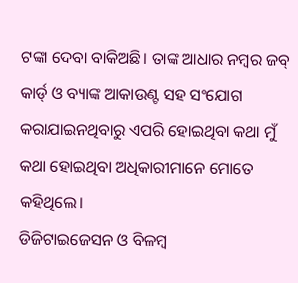ଟଙ୍କା ଦେବା ବାକିଅଛି। ତାଙ୍କ ଆଧାର ନମ୍ବର ଜବ୍ କାର୍ଡ୍ ଓ ବ୍ୟାଙ୍କ ଆକାଉଣ୍ଟ ସହ ସଂଯୋଗ କରାଯାଇନଥିବାରୁ ଏପରି ହୋଇଥିବା କଥା ମୁଁ କଥା ହୋଇଥିବା ଅଧିକାରୀମାନେ ମୋତେ କହିଥିଲେ।
ଡିଜିଟାଇଜେସନ ଓ ବିଳମ୍ବ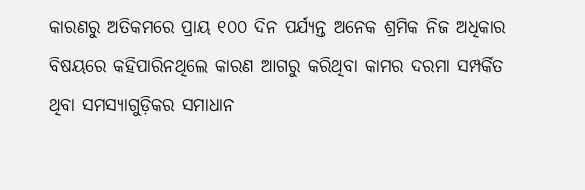କାରଣରୁ ଅତିକମରେ ପ୍ରାୟ ୧୦୦ ଦିନ ପର୍ଯ୍ୟନ୍ତ ଅନେକ ଶ୍ରମିକ ନିଜ ଅଧିକାର ବିଷୟରେ କହିପାରିନଥିଲେ କାରଣ ଆଗରୁ କରିଥିବା କାମର ଦରମା ସମ୍ପର୍କିତ ଥିବା ସମସ୍ୟାଗୁଡ଼ିକର ସମାଧାନ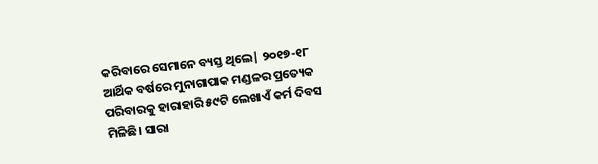କରିବାରେ ସେମାନେ ବ୍ୟସ୍ତ ଥିଲେ| ୨୦୧୭-୧୮ ଆର୍ଥିକ ବର୍ଷରେ ମୁନାଗାପାକ ମଣ୍ଡଳର ପ୍ରତ୍ୟେକ ପରିବାରକୁ ହାରାହାରି ୫୯ଟି ଲେଖାଏଁ କର୍ମ ଦିବସ ମିଳିଛି। ସାରା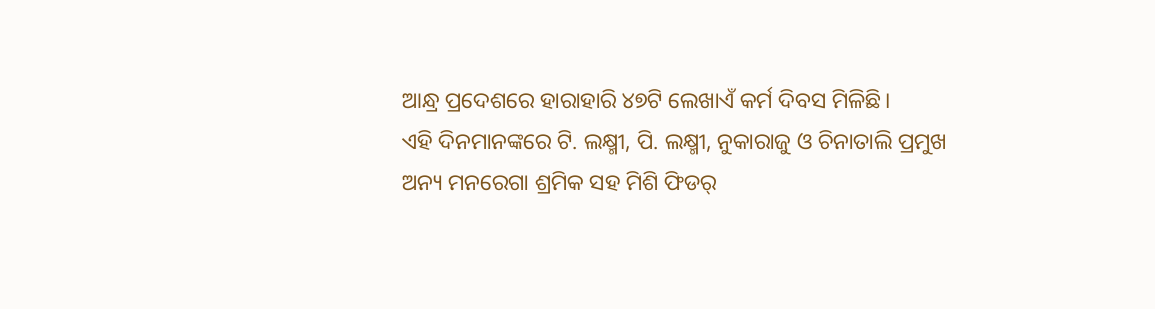ଆନ୍ଧ୍ର ପ୍ରଦେଶରେ ହାରାହାରି ୪୭ଟି ଲେଖାଏଁ କର୍ମ ଦିବସ ମିଳିଛି।
ଏହି ଦିନମାନଙ୍କରେ ଟି. ଲକ୍ଷ୍ମୀ, ପି. ଲକ୍ଷ୍ମୀ, ନୁକାରାଜୁ ଓ ଚିନାତାଲି ପ୍ରମୁଖ ଅନ୍ୟ ମନରେଗା ଶ୍ରମିକ ସହ ମିଶି ଫିଡର୍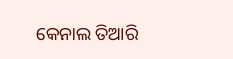କେନାଲ ତିଆରି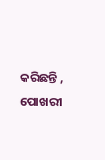କରିଛନ୍ତି , ପୋଖରୀ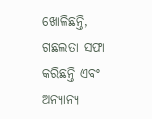ଖୋଳିଛନ୍ତି, ଗଛଲତା ସଫା କରିଛନ୍ତି ଏବଂ ଅନ୍ୟାନ୍ୟ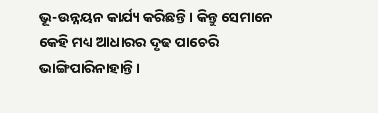ଭୂ-ଉନ୍ନୟନ କାର୍ଯ୍ୟ କରିଛନ୍ତି। କିନ୍ତୁ ସେମାନେ କେହି ମଧ୍ୟ ଆଧାରର ଦୃଢ ପାଚେରି ଭାଙ୍ଗିପାରିନାହାନ୍ତି।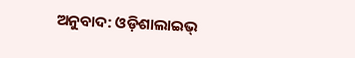ଅନୁବାଦ: ଓଡ଼ିଶାଲାଇଭ୍